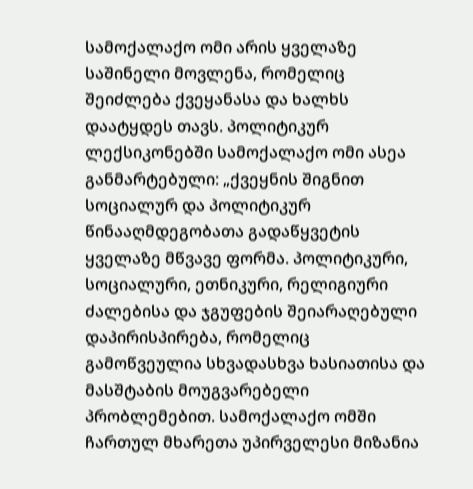სამოქალაქო ომი არის ყველაზე საშინელი მოვლენა, რომელიც შეიძლება ქვეყანასა და ხალხს დაატყდეს თავს. პოლიტიკურ ლექსიკონებში სამოქალაქო ომი ასეა განმარტებული: „ქვეყნის შიგნით სოციალურ და პოლიტიკურ წინააღმდეგობათა გადაწყვეტის ყველაზე მწვავე ფორმა. პოლიტიკური, სოციალური, ეთნიკური, რელიგიური ძალებისა და ჯგუფების შეიარაღებული დაპირისპირება, რომელიც გამოწვეულია სხვადასხვა ხასიათისა და მასშტაბის მოუგვარებელი პრობლემებით. სამოქალაქო ომში ჩართულ მხარეთა უპირველესი მიზანია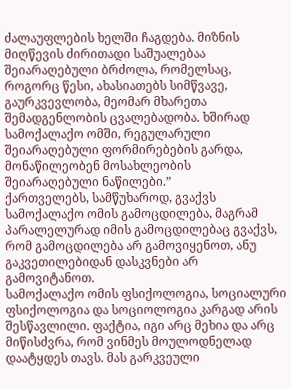ძალაუფლების ხელში ჩაგდება. მიზნის მიღწევის ძირითადი საშუალებაა შეიარაღებული ბრძოლა, რომელსაც, როგორც წესი, ახასიათებს სიმწვავე, გაურკვევლობა, მეომარ მხარეთა შემადგენლობის ცვალებადობა. ხშირად სამოქალაქო ომში, რეგულარული შეიარაღებული ფორმირებების გარდა, მონაწილეობენ მოსახლეობის შეიარაღებული ნაწილები.”
ქართველებს, სამწუხაროდ, გვაქვს სამოქალაქო ომის გამოცდილება, მაგრამ პარალელურად იმის გამოცდილებაც გვაქვს, რომ გამოცდილება არ გამოვიყენოთ, ანუ გაკვეთილებიდან დასკვნები არ გამოვიტანოთ.
სამოქალაქო ომის ფსიქოლოგია, სოციალური ფსიქოლოგია და სოციოლოგია კარგად არის შესწავლილი. ფაქტია, იგი არც მეხია და არც მიწისძვრა, რომ ვინმეს მოულოდნელად დაატყდეს თავს. მას გარკვეული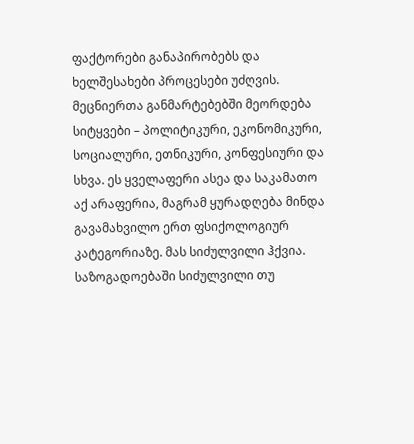ფაქტორები განაპირობებს და ხელშესახები პროცესები უძღვის. მეცნიერთა განმარტებებში მეორდება სიტყვები – პოლიტიკური, ეკონომიკური, სოციალური, ეთნიკური, კონფესიური და სხვა. ეს ყველაფერი ასეა და საკამათო აქ არაფერია, მაგრამ ყურადღება მინდა გავამახვილო ერთ ფსიქოლოგიურ კატეგორიაზე. მას სიძულვილი ჰქვია. საზოგადოებაში სიძულვილი თუ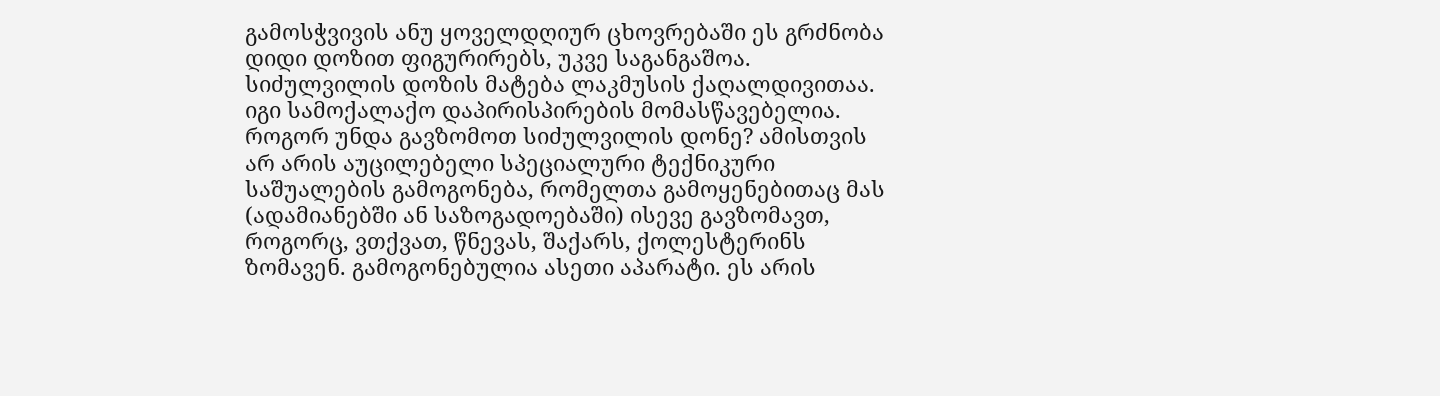გამოსჭვივის ანუ ყოველდღიურ ცხოვრებაში ეს გრძნობა დიდი დოზით ფიგურირებს, უკვე საგანგაშოა. სიძულვილის დოზის მატება ლაკმუსის ქაღალდივითაა. იგი სამოქალაქო დაპირისპირების მომასწავებელია. როგორ უნდა გავზომოთ სიძულვილის დონე? ამისთვის არ არის აუცილებელი სპეციალური ტექნიკური საშუალების გამოგონება, რომელთა გამოყენებითაც მას (ადამიანებში ან საზოგადოებაში) ისევე გავზომავთ, როგორც, ვთქვათ, წნევას, შაქარს, ქოლესტერინს ზომავენ. გამოგონებულია ასეთი აპარატი. ეს არის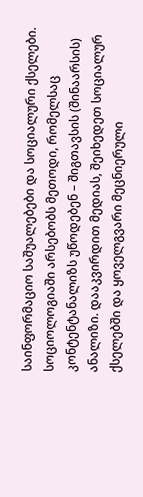საინფორმაციო საშუალებები და სოციალური ქსელები. სოციოლოგიაში არსებობს მეთოდი, რომელსაც კონტენტანალიზს უწოდებენ – შიგთავსის (შინაარსის) ანალიზი. დააკვირდით მედიას, შეიხედეთ სოციალურ ქსელებში და ყოველგვარი მეცნიერული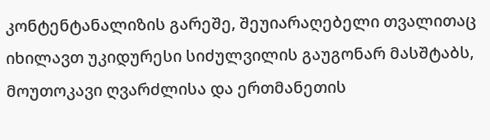კონტენტანალიზის გარეშე, შეუიარაღებელი თვალითაც იხილავთ უკიდურესი სიძულვილის გაუგონარ მასშტაბს, მოუთოკავი ღვარძლისა და ერთმანეთის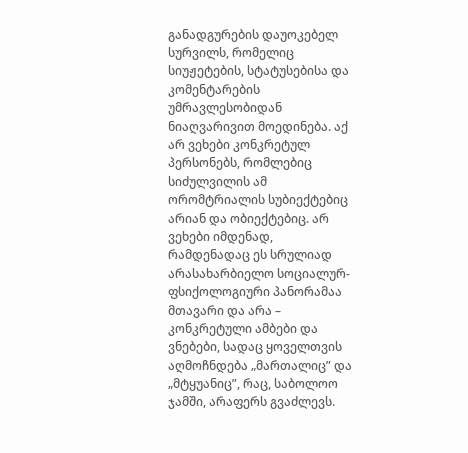განადგურების დაუოკებელ სურვილს, რომელიც სიუჟეტების, სტატუსებისა და კომენტარების უმრავლესობიდან ნიაღვარივით მოედინება. აქ არ ვეხები კონკრეტულ პერსონებს, რომლებიც სიძულვილის ამ ორომტრიალის სუბიექტებიც არიან და ობიექტებიც. არ ვეხები იმდენად, რამდენადაც ეს სრულიად არასახარბიელო სოციალურ-ფსიქოლოგიური პანორამაა მთავარი და არა – კონკრეტული ამბები და ვნებები, სადაც ყოველთვის აღმოჩნდება „მართალიც” და „მტყუანიც”, რაც, საბოლოო ჯამში, არაფერს გვაძლევს.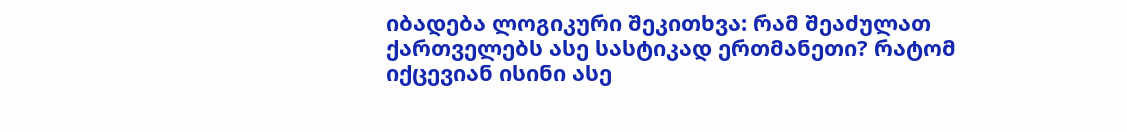იბადება ლოგიკური შეკითხვა: რამ შეაძულათ ქართველებს ასე სასტიკად ერთმანეთი? რატომ იქცევიან ისინი ასე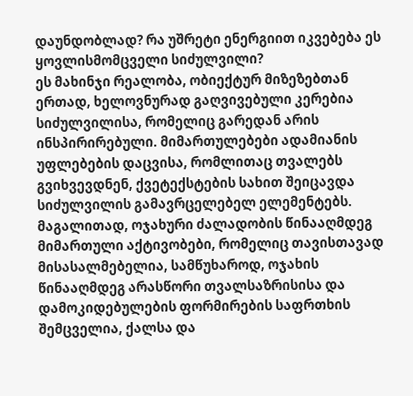დაუნდობლად? რა უშრეტი ენერგიით იკვებება ეს ყოვლისმომცველი სიძულვილი?
ეს მახინჯი რეალობა, ობიექტურ მიზეზებთან ერთად, ხელოვნურად გაღვივებული კერებია სიძულვილისა, რომელიც გარედან არის ინსპირირებული. მიმართულებები ადამიანის უფლებების დაცვისა, რომლითაც თვალებს გვიხვევდნენ, ქვეტექსტების სახით შეიცავდა სიძულვილის გამავრცელებელ ელემენტებს. მაგალითად, ოჯახური ძალადობის წინააღმდეგ მიმართული აქტივობები, რომელიც თავისთავად მისასალმებელია, სამწუხაროდ, ოჯახის წინააღმდეგ არასწორი თვალსაზრისისა და დამოკიდებულების ფორმირების საფრთხის შემცველია, ქალსა და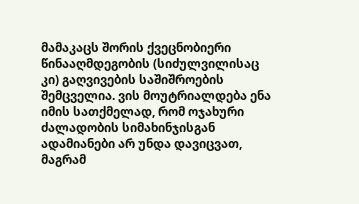მამაკაცს შორის ქვეცნობიერი წინააღმდეგობის (სიძულვილისაც კი) გაღვივების საშიშროების შემცველია. ვის მოუტრიალდება ენა იმის სათქმელად, რომ ოჯახური ძალადობის სიმახინჯისგან ადამიანები არ უნდა დავიცვათ, მაგრამ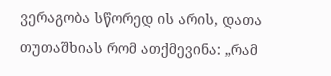ვერაგობა სწორედ ის არის, დათა თუთაშხიას რომ ათქმევინა: „რამ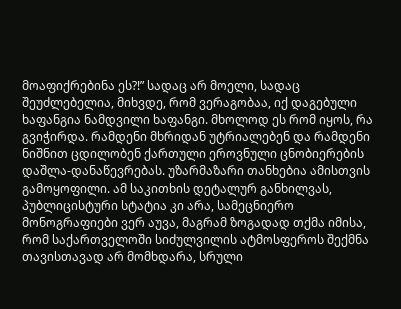მოაფიქრებინა ეს?!” სადაც არ მოელი, სადაც შეუძლებელია, მიხვდე, რომ ვერაგობაა, იქ დაგებული ხაფანგია ნამდვილი ხაფანგი. მხოლოდ ეს რომ იყოს, რა გვიჭირდა. რამდენი მხრიდან უტრიალებენ და რამდენი ნიშნით ცდილობენ ქართული ეროვნული ცნობიერების დაშლა-დანაწევრებას. უზარმაზარი თანხებია ამისთვის გამოყოფილი. ამ საკითხის დეტალურ განხილვას, პუბლიცისტური სტატია კი არა, სამეცნიერო მონოგრაფიები ვერ აუვა, მაგრამ ზოგადად თქმა იმისა, რომ საქართველოში სიძულვილის ატმოსფეროს შექმნა თავისთავად არ მომხდარა, სრული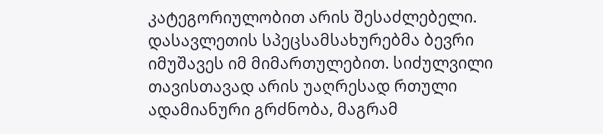კატეგორიულობით არის შესაძლებელი. დასავლეთის სპეცსამსახურებმა ბევრი იმუშავეს იმ მიმართულებით. სიძულვილი თავისთავად არის უაღრესად რთული ადამიანური გრძნობა, მაგრამ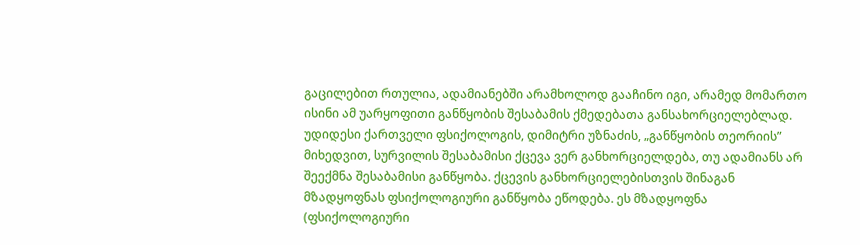გაცილებით რთულია, ადამიანებში არამხოლოდ გააჩინო იგი, არამედ მომართო ისინი ამ უარყოფითი განწყობის შესაბამის ქმედებათა განსახორციელებლად.
უდიდესი ქართველი ფსიქოლოგის, დიმიტრი უზნაძის, „განწყობის თეორიის” მიხედვით, სურვილის შესაბამისი ქცევა ვერ განხორციელდება, თუ ადამიანს არ შეექმნა შესაბამისი განწყობა. ქცევის განხორციელებისთვის შინაგან მზადყოფნას ფსიქოლოგიური განწყობა ეწოდება. ეს მზადყოფნა (ფსიქოლოგიური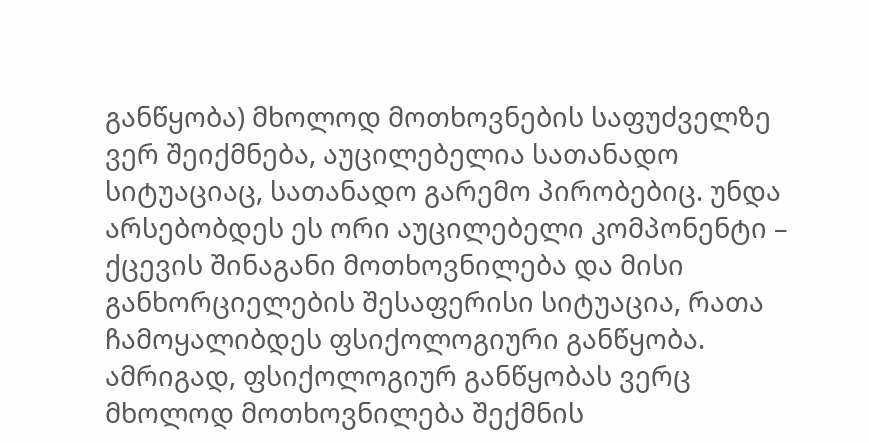განწყობა) მხოლოდ მოთხოვნების საფუძველზე ვერ შეიქმნება, აუცილებელია სათანადო სიტუაციაც, სათანადო გარემო პირობებიც. უნდა არსებობდეს ეს ორი აუცილებელი კომპონენტი – ქცევის შინაგანი მოთხოვნილება და მისი განხორციელების შესაფერისი სიტუაცია, რათა ჩამოყალიბდეს ფსიქოლოგიური განწყობა. ამრიგად, ფსიქოლოგიურ განწყობას ვერც მხოლოდ მოთხოვნილება შექმნის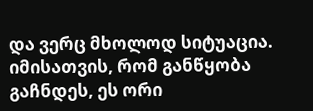და ვერც მხოლოდ სიტუაცია. იმისათვის, რომ განწყობა გაჩნდეს, ეს ორი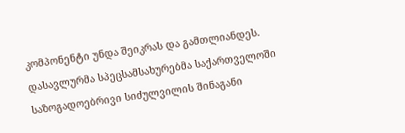კომპონენტი უნდა შეიკრას და გამთლიანდეს. დასავლურმა სპეცსამსახურებმა საქართველოში საზოგადოებრივი სიძულვილის შინაგანი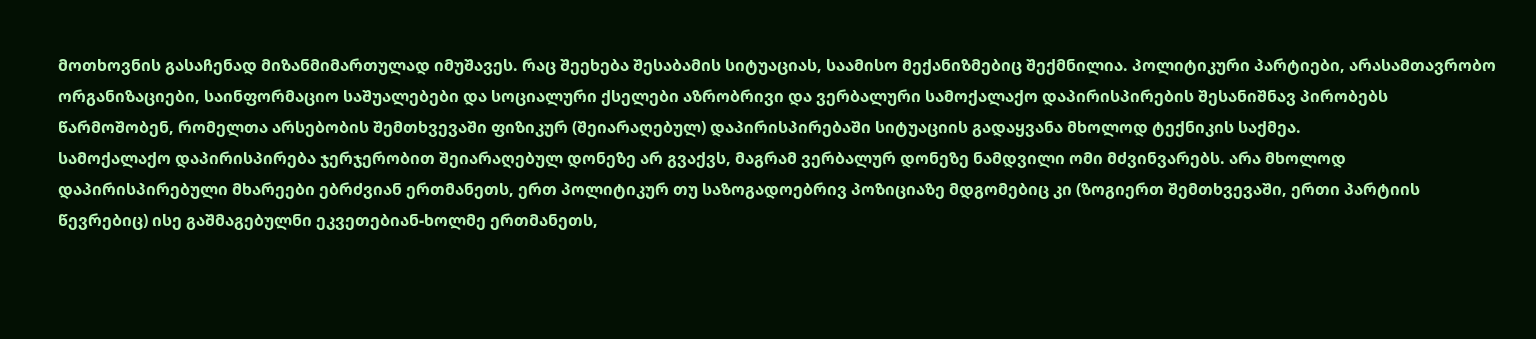მოთხოვნის გასაჩენად მიზანმიმართულად იმუშავეს. რაც შეეხება შესაბამის სიტუაციას, საამისო მექანიზმებიც შექმნილია. პოლიტიკური პარტიები, არასამთავრობო ორგანიზაციები, საინფორმაციო საშუალებები და სოციალური ქსელები აზრობრივი და ვერბალური სამოქალაქო დაპირისპირების შესანიშნავ პირობებს წარმოშობენ, რომელთა არსებობის შემთხვევაში ფიზიკურ (შეიარაღებულ) დაპირისპირებაში სიტუაციის გადაყვანა მხოლოდ ტექნიკის საქმეა.
სამოქალაქო დაპირისპირება ჯერჯერობით შეიარაღებულ დონეზე არ გვაქვს, მაგრამ ვერბალურ დონეზე ნამდვილი ომი მძვინვარებს. არა მხოლოდ დაპირისპირებული მხარეები ებრძვიან ერთმანეთს, ერთ პოლიტიკურ თუ საზოგადოებრივ პოზიციაზე მდგომებიც კი (ზოგიერთ შემთხვევაში, ერთი პარტიის წევრებიც) ისე გაშმაგებულნი ეკვეთებიან-ხოლმე ერთმანეთს,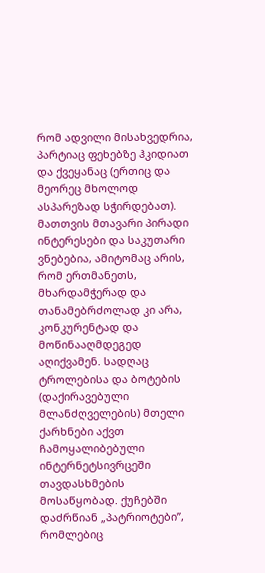რომ ადვილი მისახვედრია, პარტიაც ფეხებზე ჰკიდიათ და ქვეყანაც (ერთიც და მეორეც მხოლოდ ასპარეზად სჭირდებათ). მათთვის მთავარი პირადი ინტერესები და საკუთარი ვნებებია, ამიტომაც არის, რომ ერთმანეთს, მხარდამჭერად და თანამებრძოლად კი არა, კონკურენტად და მოწინააღმდეგედ აღიქვამენ. სადღაც ტროლებისა და ბოტების (დაქირავებული მლანძღველების) მთელი ქარხნები აქვთ ჩამოყალიბებული ინტერნეტსივრცეში თავდასხმების მოსაწყობად. ქუჩებში დაძრწიან „პატრიოტები”, რომლებიც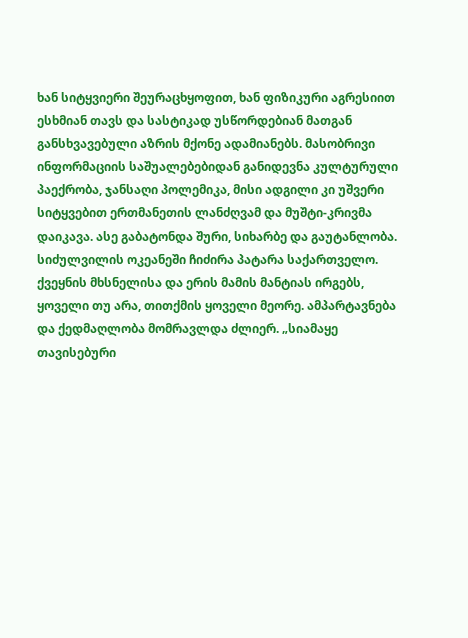ხან სიტყვიერი შეურაცხყოფით, ხან ფიზიკური აგრესიით ესხმიან თავს და სასტიკად უსწორდებიან მათგან განსხვავებული აზრის მქონე ადამიანებს. მასობრივი ინფორმაციის საშუალებებიდან განიდევნა კულტურული პაექრობა, ჯანსაღი პოლემიკა, მისი ადგილი კი უშვერი სიტყვებით ერთმანეთის ლანძღვამ და მუშტი-კრივმა დაიკავა. ასე გაბატონდა შური, სიხარბე და გაუტანლობა. სიძულვილის ოკეანეში ჩიძირა პატარა საქართველო. ქვეყნის მხსნელისა და ერის მამის მანტიას ირგებს, ყოველი თუ არა, თითქმის ყოველი მეორე. ამპარტავნება და ქედმაღლობა მომრავლდა ძლიერ. „სიამაყე თავისებური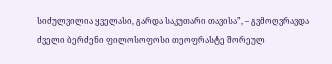სიძულვილია ყველასი, გარდა საკუთარი თავისა”, – გვმოღვრავდა ძველი ბერძენი ფილოსოფოსი თეოფრასტე შორეულ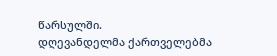წარსულში.
დღევანდელმა ქართველებმა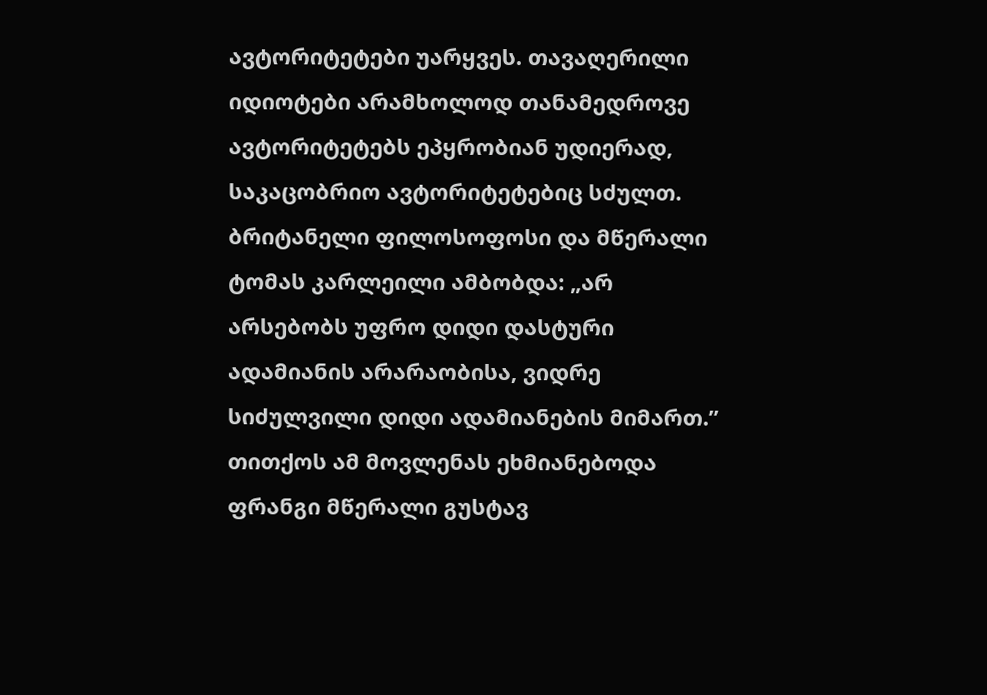ავტორიტეტები უარყვეს. თავაღერილი იდიოტები არამხოლოდ თანამედროვე ავტორიტეტებს ეპყრობიან უდიერად, საკაცობრიო ავტორიტეტებიც სძულთ. ბრიტანელი ფილოსოფოსი და მწერალი ტომას კარლეილი ამბობდა: „არ არსებობს უფრო დიდი დასტური ადამიანის არარაობისა, ვიდრე სიძულვილი დიდი ადამიანების მიმართ.” თითქოს ამ მოვლენას ეხმიანებოდა ფრანგი მწერალი გუსტავ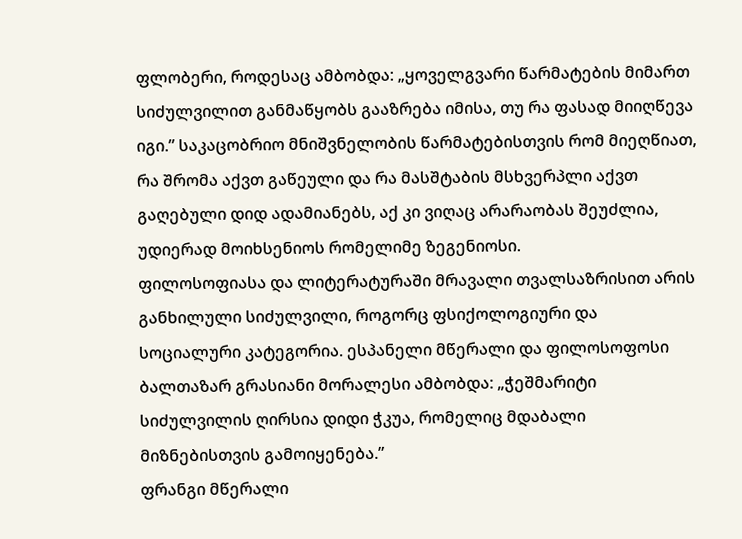ფლობერი, როდესაც ამბობდა: „ყოველგვარი წარმატების მიმართ სიძულვილით განმაწყობს გააზრება იმისა, თუ რა ფასად მიიღწევა იგი.” საკაცობრიო მნიშვნელობის წარმატებისთვის რომ მიეღწიათ, რა შრომა აქვთ გაწეული და რა მასშტაბის მსხვერპლი აქვთ გაღებული დიდ ადამიანებს, აქ კი ვიღაც არარაობას შეუძლია, უდიერად მოიხსენიოს რომელიმე ზეგენიოსი.
ფილოსოფიასა და ლიტერატურაში მრავალი თვალსაზრისით არის განხილული სიძულვილი, როგორც ფსიქოლოგიური და სოციალური კატეგორია. ესპანელი მწერალი და ფილოსოფოსი ბალთაზარ გრასიანი მორალესი ამბობდა: „ჭეშმარიტი სიძულვილის ღირსია დიდი ჭკუა, რომელიც მდაბალი მიზნებისთვის გამოიყენება.”
ფრანგი მწერალი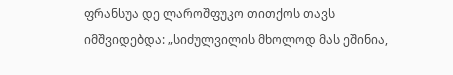ფრანსუა დე ლაროშფუკო თითქოს თავს იმშვიდებდა: „სიძულვილის მხოლოდ მას ეშინია,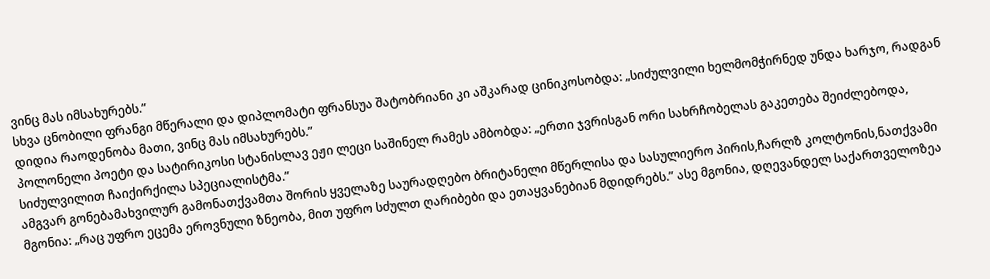ვინც მას იმსახურებს.”
სხვა ცნობილი ფრანგი მწერალი და დიპლომატი ფრანსუა შატობრიანი კი აშკარად ცინიკოსობდა: „სიძულვილი ხელმომჭირნედ უნდა ხარჯო, რადგან დიდია რაოდენობა მათი, ვინც მას იმსახურებს.”
პოლონელი პოეტი და სატირიკოსი სტანისლავ ეჟი ლეცი საშინელ რამეს ამბობდა: „ერთი ჯვრისგან ორი სახრჩობელას გაკეთება შეიძლებოდა, სიძულვილით ჩაიქირქილა სპეციალისტმა.”
ამგვარ გონებამახვილურ გამონათქვამთა შორის ყველაზე საურადღებო ბრიტანელი მწერლისა და სასულიერო პირის,ჩარლზ კოლტონის,ნათქვამი მგონია: „რაც უფრო ეცემა ეროვნული ზნეობა, მით უფრო სძულთ ღარიბები და ეთაყვანებიან მდიდრებს.” ასე მგონია, დღევანდელ საქართველოზეა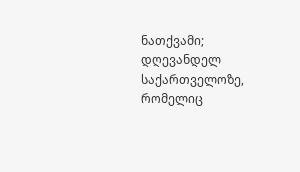ნათქვამი; დღევანდელ საქართველოზე, რომელიც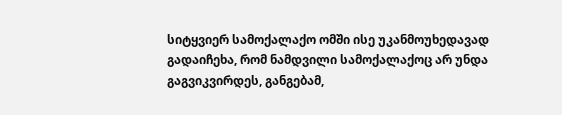სიტყვიერ სამოქალაქო ომში ისე უკანმოუხედავად გადაიჩეხა, რომ ნამდვილი სამოქალაქოც არ უნდა გაგვიკვირდეს, განგებამ,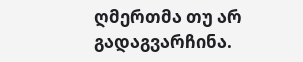ღმერთმა თუ არ გადაგვარჩინა.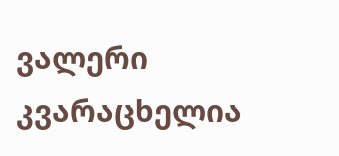ვალერი კვარაცხელია